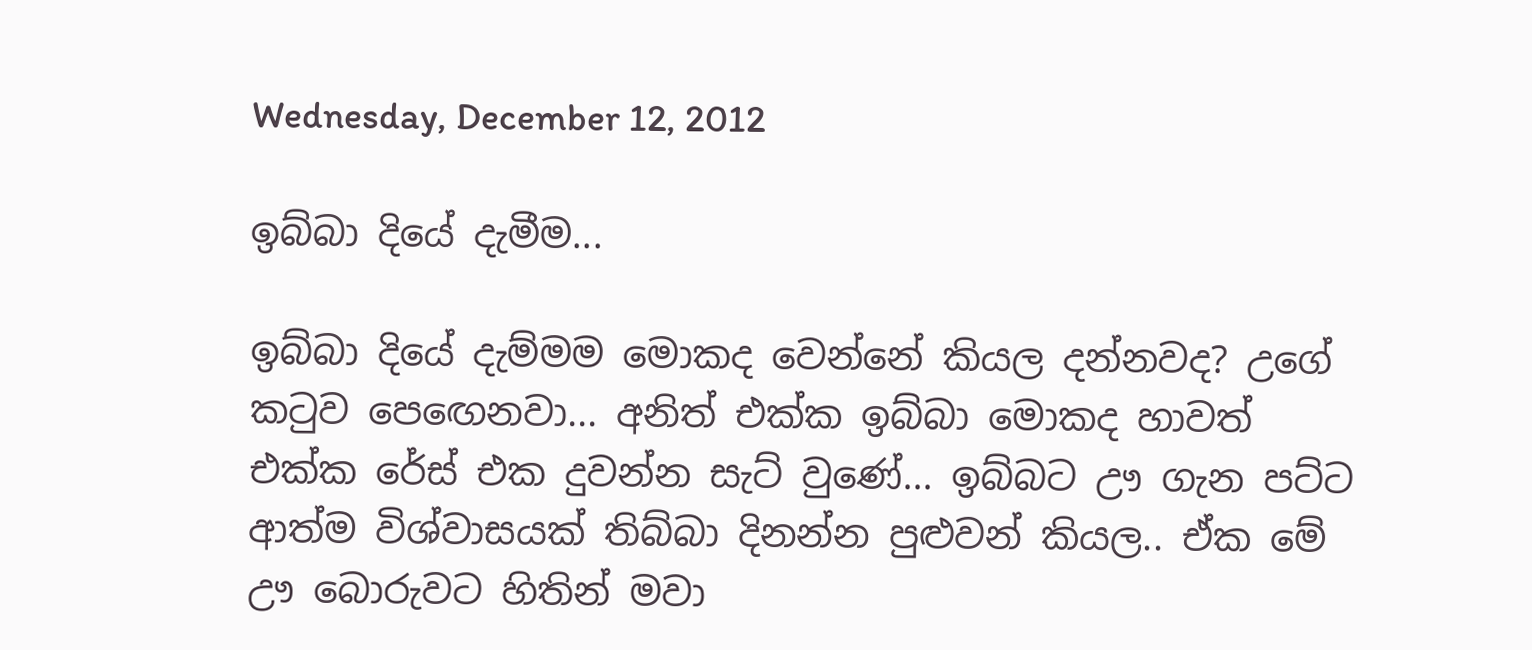Wednesday, December 12, 2012

ඉබ්බා දියේ දැමීම...

ඉබ්බා දියේ දැම්මම මොකද වෙන්නේ කියල දන්නවද? උගේ කටුව පෙඟෙනවා... අනිත් එක්ක ඉබ්බා මොකද හාවත් එක්ක රේස් එක දුවන්න සැට් වුණේ... ඉබ්බට ඌ ගැන පට්ට ආත්ම විශ්වාසයක් තිබ්බා දිනන්න පුළුවන් කියල.. ඒක මේ ඌ බොරුවට හිතින් මවා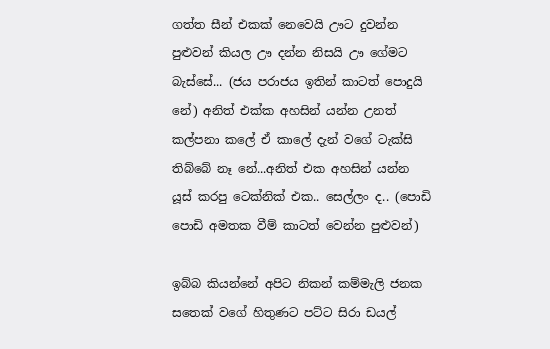ගත්ත සීන් එකක් නෙවෙයි ඌට දුවන්න පුළුවන් කියල ඌ දන්න නිසයි ඌ ගේමට බැස්සේ... (ජය පරාජය ඉතින් කාටත් පොදුයි නේ) අනිත් එක්ක අහසින් යන්න උනත් කල්පනා කලේ ඒ කාලේ දැන් වගේ ටැක්සි තිබ්බේ නෑ නේ...අනිත් එක අහසින් යන්න යූස් කරපු ටෙක්නික් එක.. සෙල්ලං ද.. (පොඩි පොඩි අමතක වීම් කාටත් වෙන්න පුළුවන්)

ඉබ්බ කියන්නේ අපිට නිකන් කම්මැලි ජනක සතෙක් වගේ හිතුණට පට්ට සිරා ඩයල්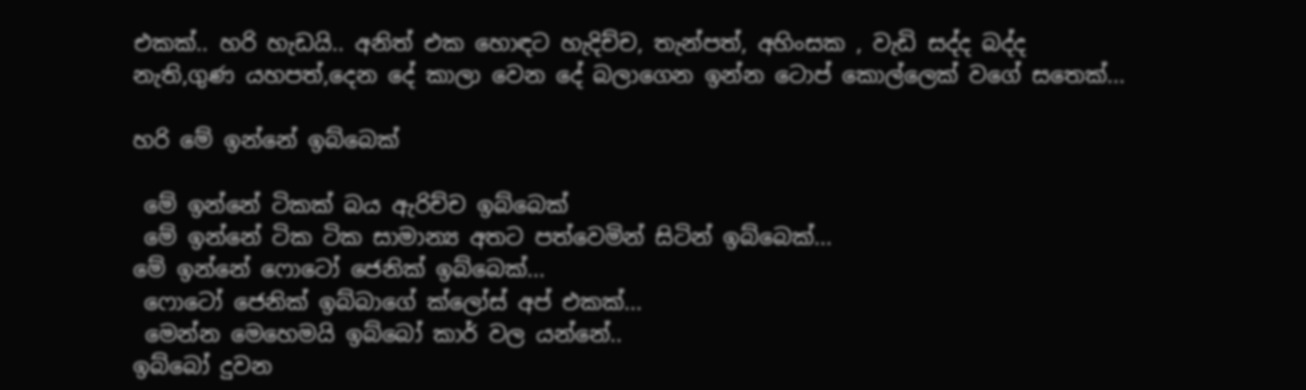එකක්.. හරි හැඩයි.. අනිත් එක හොඳට හැදිච්ච, තැන්පත්, අහිංසක , වැඩි සද්ද බද්ද නැති,ගුණ යහපත්,දෙන දේ කාලා වෙන දේ බලාගෙන ඉන්න ටොප් කොල්ලෙක් වගේ සතෙක්...

හරි මේ ඉන්නේ ඉබ්බෙක්

 මේ ඉන්නේ ටිකක් බය ඇරිච්ච ඉබ්බෙක්
 මේ ඉන්නේ ටික ටික සාමාන්‍ය අතට පත්වෙමින් සිටින් ඉබ්බෙක්...
මේ ඉන්නේ ෆොටෝ ජෙනික් ඉබ්බෙක්...
 ෆොටෝ ජෙනික් ඉබ්බාගේ ක්ලෝස් අප් එකක්...
 මෙන්න මෙහෙමයි ඉබ්බෝ කාර් වල යන්නේ..
ඉබ්බෝ දුවන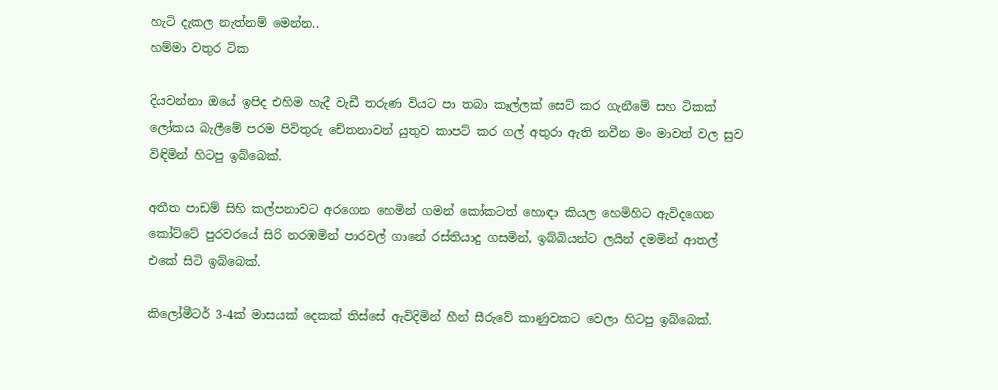හැටි දැකල නැත්නම් මෙන්න..
හම්මා වතුර ටික

දියවන්නා ඔයේ ඉපිද එහිම හැදී වැඩී තරුණ වියට පා තබා කෑල්ලක් සෙට් කර ගැනීමේ සහ ටිකක් ලෝකය බැලීමේ පරම පිවිතුරු චේතනාවන් යුතුව කාපට් කර ගල් අතුරා ඇති නවීන මං මාවත් වල සුව විඳිමින් හිටපු ඉබ්බෙක්.

අතීත පාඩම් සිහි කල්පනාවට අරගෙන හෙමින් ගමන් කෝකටත් හොඳා කියල හෙමිහිට ඇවිදගෙන කෝට්ටේ පුරවරයේ සිරි නරඹමින් පාරවල් ගානේ රස්තියාදු ගසමින්, ඉබ්බියන්ට ලයින් දමමින් ආතල් එකේ සිටි ඉබ්බෙක්.

කිලෝමීටර් 3-4ක් මාසයක් දෙකක් තිස්සේ ඇවිදිමින් හීන් සීරුවේ කාණුවකට වෙලා හිටපු ඉබ්බෙක්.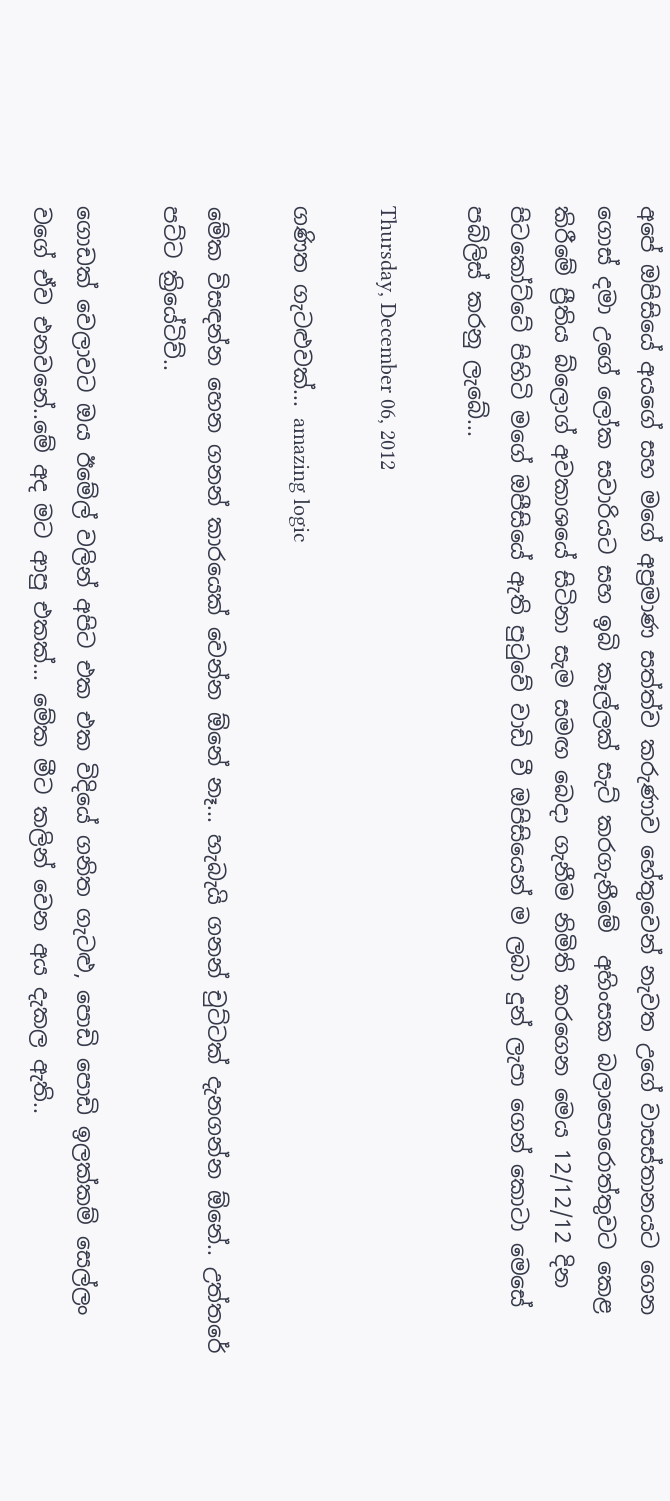අපේ ඔපිසියේ අයගේ සහ මගේ අප්‍රමාණ සත්ත්ව කරුණාව හේතුවෙන් නැවත උගේ වාසස්තානයට ගෙන ගොස් දමා උගේ ලෝක සවාරියට සහ ඉබි කෑල්ලක් සැට් කරගැනීමේ  අහිංසක බලාපොරොත්තුවට කෙළ කිරීමේ ප්‍රීතිය බ්ලොග් අවකාශයේ සිටිනා සැම සමඟ බෙදා ගැනීම නිමිති කරගෙන මෙය 12/12/12 දින පිටකෝට්ටේ පිහිටි මගේ ඔපීසියේ ඇති පුටුවේ වාඩි වී ඔපිසියෙන් ම ලබා දුන් ලැපා ගෙන් කොටා මෙසේ පබ්ලිස් කරනු ලැබේ...

Thursday, December 06, 2012

ගණිත ගැටළුවක්... amazing logic

මේක විසඳන්න හෙන ගනන් කාරයෙක් වෙන්න ඕනේ නෑ... හැබැයි ගනන් චුට්ටක් දැනගන්න ඕනේ.. උත්තරේ පට්ට ක්‍රියේටිව්..

ගොඩක් වෙලාවට ඔය ඊමේල් වලින් අපිට එක එක විදියේ ගනිත ගැටළු, පොඩි පොඩි ඉලක්කම් සෙල්ලං වගේ ඒව එනවනේ..මේ අද මට ආපු එකක්... මේක මීට කලින් වෙන අය දැකල ඇති..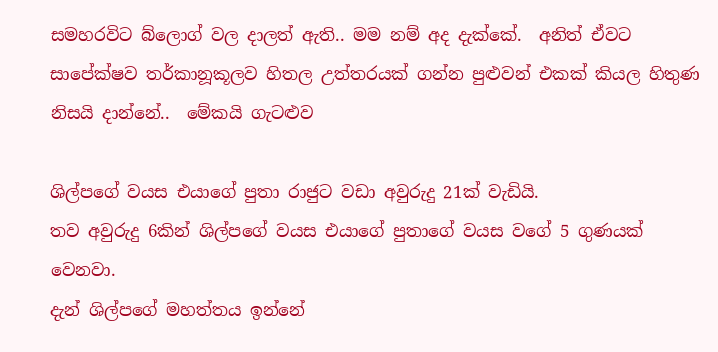සමහරවිට බ්ලොග් වල දාලත් ඇති.. මම නම් අද දැක්කේ.  අනිත් ඒවට සාපේක්ෂව තර්කානූකූලව හිතල උත්තරයක් ගන්න පුළුවන් එකක් කියල හිතුණ නිසයි දාන්නේ..  මේකයි ගැටළුව

ශිල්පගේ වයස එයාගේ පුතා රාජුට වඩා අවුරුදු 21ක් වැඩියි.
තව අවුරුදු 6කින් ශිල්පගේ වයස එයාගේ පුතාගේ වයස වගේ 5 ගුණයක් වෙනවා.
දැන් ශිල්පගේ මහත්තය ඉන්නේ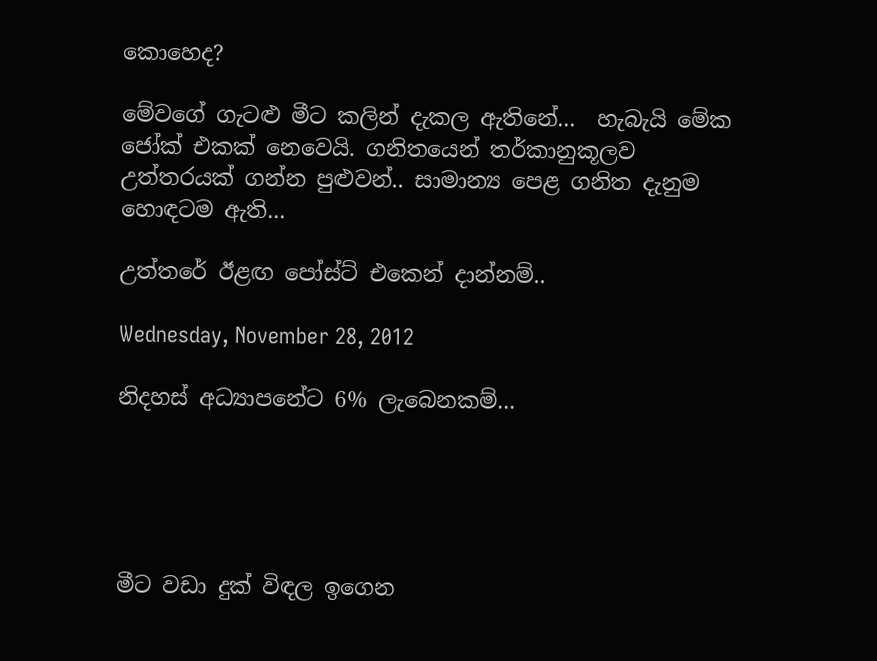කොහෙද?

මේවගේ ගැටළු මීට කලින් දැකල ඇතිනේ...  හැබැයි මේක ජෝක් එකක් නෙවෙයි. ගනිතයෙන් තර්කානුකූලව උත්තරයක් ගන්න පුළුවන්.. සාමාන්‍ය පෙළ ගනිත දැනුම හොඳටම ඇති...

උත්තරේ ඊළඟ පෝස්ට් එකෙන් දාන්නම්..

Wednesday, November 28, 2012

නිදහස් අධ්‍යාපනේට 6% ලැබෙනකම්...





මීට වඩා දුක් විඳල ඉගෙන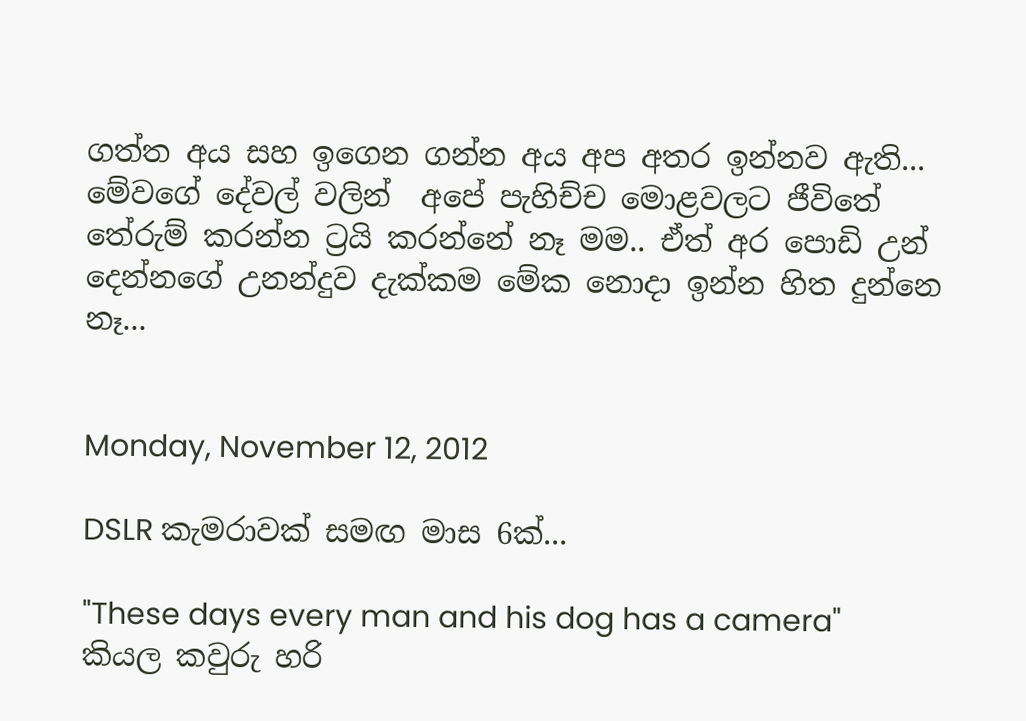ගත්ත අය සහ ඉගෙන ගන්න අය අප අතර ඉන්නව ඇති... මේවගේ දේවල් වලින්  අපේ පැහිච්ච මොළවලට ජීවිතේ තේරුම් කරන්න ට්‍රයි කරන්නේ නෑ මම.. ඒත් අර පොඩි උන් දෙන්නගේ උනන්දුව දැක්කම මේක නොදා ඉන්න හිත දුන්නෙ නෑ...


Monday, November 12, 2012

DSLR කැමරාවක් සමඟ මාස 6ක්...

"These days every man and his dog has a camera" කියල කවුරු හරි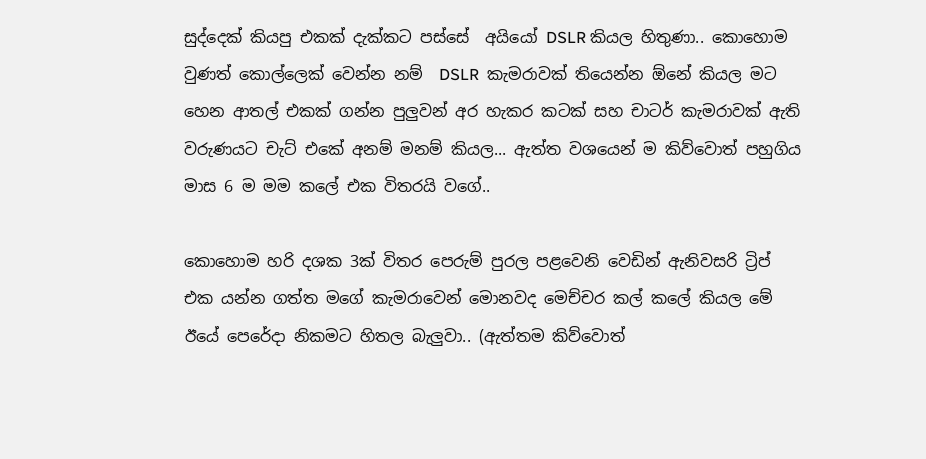සුද්දෙක් කියපු එකක් දැක්කට පස්සේ  අයියෝ DSLR කියල හිතුණා.. කොහොම වුණත් කොල්ලෙක් වෙන්න නම්  DSLR  කැමරාවක් තියෙන්න ඕනේ කියල මට හෙන ආතල් එකක් ගන්න පුලුවන් අර හැකර කටක් සහ චාටර් කැමරාවක් ඇති වරුණයට චැට් එකේ අනම් මනම් කියල... ඇත්ත වශයෙන් ම කිව්වොත් පහුගිය මාස 6 ම මම කලේ එක විතරයි වගේ..

කොහොම හරි දශක 3ක් විතර පෙරුම් පුරල පළවෙනි වෙඩින් ඇනිවසරි ට්‍රිප් එක යන්න ගත්ත මගේ කැමරාවෙන් මොනවද මෙච්චර කල් කලේ කියල මේ ඊයේ පෙරේදා නිකමට හිතල බැලුවා.. (ඇත්තම කිව්වොත්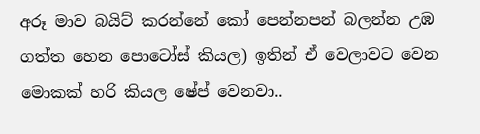අරූ මාව බයිට් කරන්නේ කෝ පෙන්නපන් බලන්න උඹ ගත්ත හෙන පොටෝස් කියල) ඉතින් ඒ වෙලාවට වෙන මොකක් හරි කියල ෂේප් වෙනවා..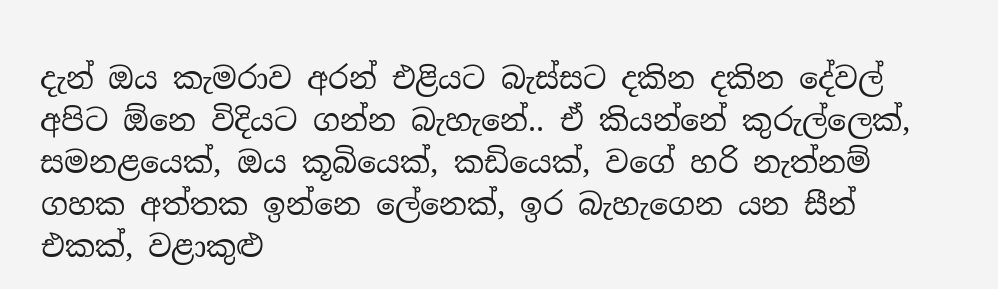දැන් ඔය කැමරාව අරන් එළියට බැස්සට දකින දකින දේවල් අපිට ඕනෙ විදියට ගන්න බැහැනේ.. ඒ කියන්නේ කුරුල්ලෙක්, සමනළයෙක්, ඔය කූබියෙක්, කඩියෙක්, වගේ හරි නැත්නම් ගහක අත්තක ඉන්නෙ ලේනෙක්, ඉර බැහැගෙන යන සීන් එකක්, වළාකුළු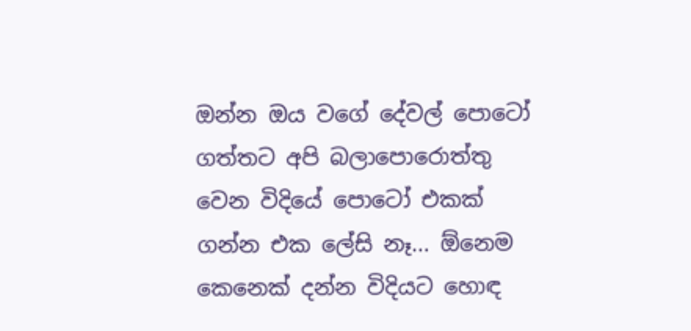ඔන්න ඔය වගේ දේවල් පොටෝ ගත්තට අපි බලාපොරොත්තු වෙන විදියේ පොටෝ එකක් ගන්න එක ලේසි නෑ... ඕනෙම කෙනෙක් දන්න විදියට හොඳ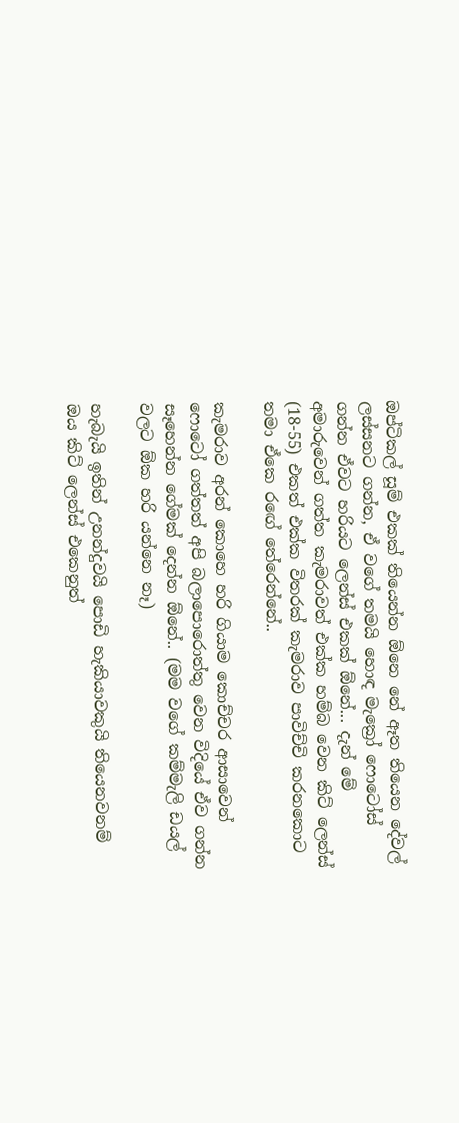ඔප්ටිකල් සූම් එකක් තියෙන්න ඕනෙ නේ ඈත තියෙන දේවල් ලස්සනට ගන්න, ඒ වගේ තමයි හොඳ මැක්‍රෝ ෆොටෝස් ගන්න ඒවට හරියට ලෙන්ස් එකක් ඕනේ... දැන් මේ අමාරුවෙන් ගත්ත කැමරාවත් එක්ක හම්බ වෙන කිට් ලෙන්ස් (18-55) එකත් එක්ක විතරක් කැමරාව පාවිච්චි කරනකොට තමා ඒකෙ රඟේ තේරෙන්නේ..

කැමරාව අරන් කොහෙ හරි ගියාම කොච්චර ආසාවෙන් ෆොටෝ ගත්තත් අපි බලාපොරොත්තු වෙන විදියේ ඒව ගන්න සෑහෙන්න ගේමක් දෙන්න ඕනේ.. (මම වගේ කම්මැලි ඩයල් වලට ඕක හරි යන්නෙ නෑ)

හැබැයි ඉතින් උනන්දුවයි පොඩි හැකියාවකුයි තියෙනවනම් ඔය කිට් ලෙන්ස් එකෙනුත්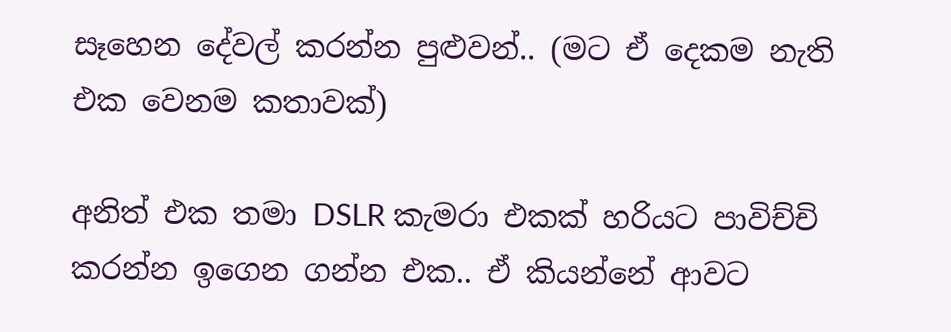සෑහෙන දේවල් කරන්න පුළුවන්.. (මට ඒ දෙකම නැති එක වෙනම කතාවක්)

අනිත් එක තමා DSLR කැමරා එකක් හරියට පාවිච්චි කරන්න ඉගෙන ගන්න එක.. ඒ කියන්නේ ආවට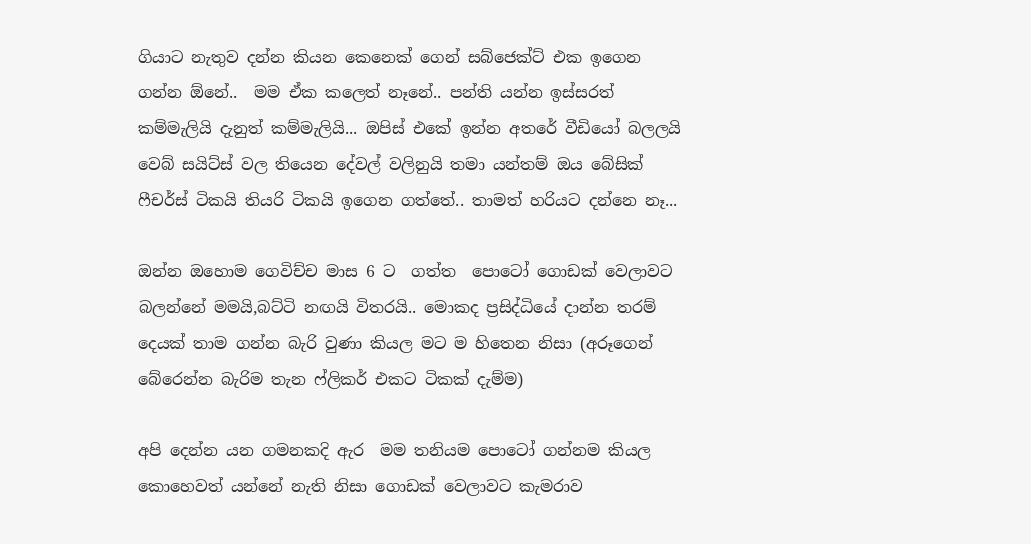ගියාට නැතුව දන්න කියන කෙනෙක් ගෙන් සබ්ජෙක්ට් එක ඉගෙන ගන්න ඕනේ..  මම ඒක කලෙත් නෑනේ.. පන්ති යන්න ඉස්සරත් කම්මැලියි දැනුත් කම්මැලියි... ඔපිස් එකේ ඉන්න අතරේ වීඩියෝ බලලයි වෙබ් සයිට්ස් වල තියෙන දේවල් වලිනුයි තමා යන්තම් ඔය බේසික් ෆීචර්ස් ටිකයි තියරි ටිකයි ඉගෙන ගත්තේ.. තාමත් හරියට දන්නෙ නෑ...

ඔන්න ඔහොම ගෙවිච්ච මාස 6 ට  ගත්ත  පොටෝ ගොඩක් වෙලාවට බලන්නේ මමයි,බට්ටි නඟයි විතරයි.. මොකද ප්‍රසිද්ධියේ දාන්න තරම් දෙයක් තාම ගන්න බැරි වුණා කියල මට ම හිතෙන නිසා (අරූගෙන් බේරෙන්න බැරිම තැන ෆ්ලිකර් එකට ටිකක් දැම්ම)

අපි දෙන්න යන ගමනකදි ඇර  මම තනියම පොටෝ ගන්නම කියල කොහෙවත් යන්නේ නැති නිසා ගොඩක් වෙලාවට කැමරාව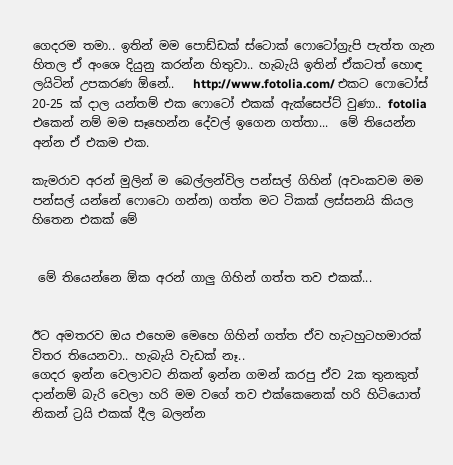ගෙදරම තමා.. ඉතින් මම පොඩ්ඩක් ස්ටොක් ෆොටෝග්‍රැපි පැත්ත ගැන හිතල ඒ අංශෙ දියුනු කරන්න හිතුවා.. හැබැයි ඉතින් ඒකටත් හොඳ ලයිටින් උපකරණ ඕනේ..   http://www.fotolia.com/ එකට ෆොටෝස් 20-25 ක් දාල යන්තම් එක ෆොටෝ එකක් ඇක්සෙප්ට් වුණා.. fotolia එකෙන් නම් මම සෑහෙන්න දේවල් ඉගෙන ගත්තා...  මේ තියෙන්න අන්න ඒ එකම එක.

කැමරාව අරන් මුලින් ම බෙල්ලන්විල පන්සල් ගිහින් (අවංකවම මම පන්සල් යන්නේ ෆොටො ගන්න) ගත්ත මට ටිකක් ලස්සනයි කියල හිතෙන එකක් මේ


 මේ තියෙන්නෙ ඕක අරන් ගාලු ගිහින් ගත්ත තව එකක්...


ඊට අමතරව ඔය එහෙම මෙහෙ ගිහින් ගත්ත ඒව හැටහුටහමාරක් විතර තියෙනවා.. හැබැයි වැඩක් නෑ..
ගෙදර ඉන්න වෙලාවට නිකන් ඉන්න ගමන් කරපු ඒව 2ක තුනකුත් දාන්නම් බැරි වෙලා හරි මම වගේ තව එක්කෙනෙක් හරි හිටියොත් නිකන් ට්‍රයි එකක් දීල බලන්න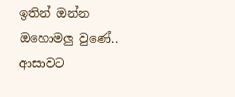ඉතින් ඔන්න ඔහොමලු වුණේ.. ආසාවට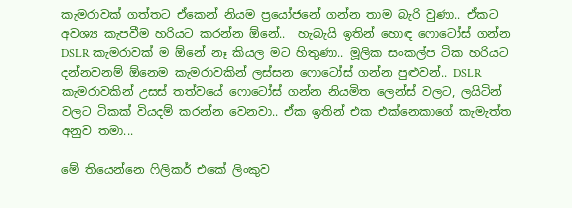කැමරාවක් ගත්තට ඒකෙන් නියම ප්‍රයෝජනේ ගන්න තාම බැරි වුණා.. ඒකට අවශ්‍ය කැපවීම හරියට කරන්න ඕනේ..  හැබැයි ඉතින් හොඳ ෆොටෝස් ගන්න DSLR කැමරාවක් ම ඕනේ නෑ කියල මට හිතුණා.. මූලික සංකල්ප ටික හරියට දන්නවනම් ඕනෙම කැමරාවකින් ලස්සන ෆොටෝස් ගන්න පුළුවන්.. DSLR කැමරාවකින් උසස් තත්වයේ ෆොටෝස් ගන්න නියමිත ලෙන්ස් වලට, ලයිටින් වලට ටිකක් වියදම් කරන්න වෙනවා.. ඒක ඉතින් එක එක්නෙකාගේ කැමැත්ත අනුව තමා...

මේ තියෙන්නෙ ෆිලිකර් එකේ ලිංකුව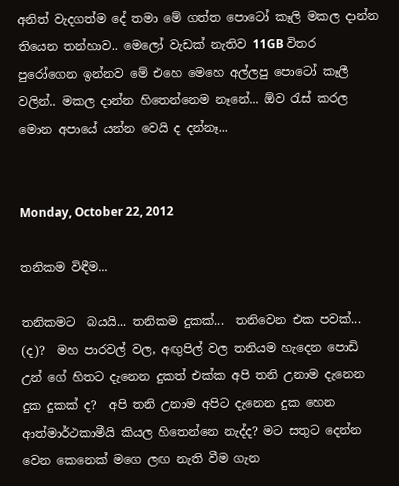අනිත් වැදගත්ම දේ තමා මේ ගත්ත පොටෝ කෑලි මකල දාන්න තියෙන තන්හාව.. මෙලෝ වැඩක් නැතිව 11GB විතර පුරෝගෙන ඉන්නව මේ එහෙ මෙහෙ අල්ලපු පොටෝ කෑලී වලින්.. මකල දාන්න හිතෙන්නෙම නෑනේ... ඕව රැස් කරල මොන අපායේ යන්න වෙයි ද දන්නෑ...


Monday, October 22, 2012

තනිකම විඳීම...

තනිකමට  බයයි... තනිකම දුකක්...  තනිවෙන එක පවක්... (ද)?  මහ පාරවල් වල, අඟුපිල් වල තනියම හැදෙන පොඩි උන් ගේ හිතට දැනෙන දුකත් එක්ක අපි තනි උනාම දැනෙන දුක දුකක් ද?  අපි තනි උනාම අපිට දැනෙන දුක හෙන ආත්මාර්ථකාමීයි කියල හිතෙන්නෙ නැද්ද? මට සතුට දෙන්න වෙන කෙනෙක් මගෙ ලඟ නැති වීම ගැන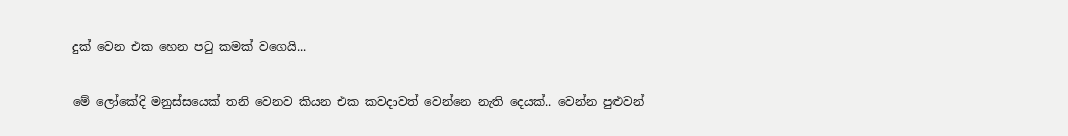දුක් වෙන එක හෙන පටු කමක් වගෙයි...

මේ ලෝකේදි මනුස්සයෙක් තනි වෙනව කියන එක කවදාවත් වෙන්නෙ නැති දෙයක්.. වෙන්න පුළුවන්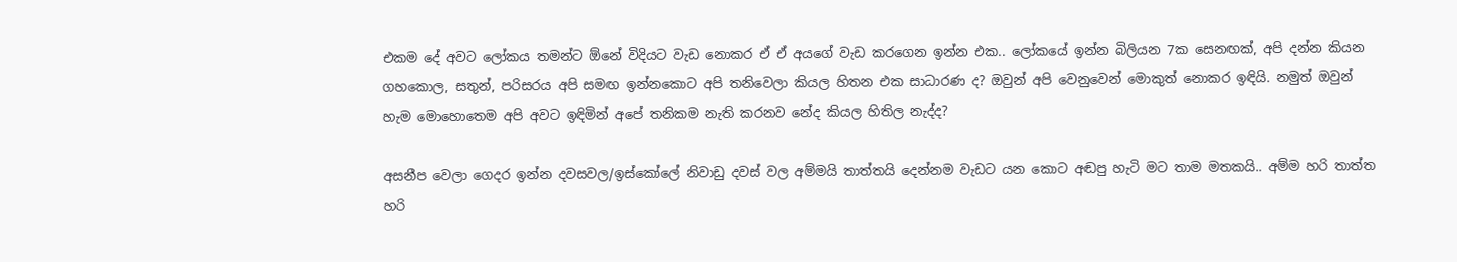එකම දේ අවට ලෝකය තමන්ට ඕනේ විදියට වැඩ නොකර ඒ ඒ අයගේ වැඩ කරගෙන ඉන්න එක.. ලෝකයේ ඉන්න බිලියන 7ක සෙනඟක්, අපි දන්න කියන ගහකොල, සතුන්, පරිසරය අපි සමඟ ඉන්නකොට අපි තනිවෙලා කියල හිතන එක සාධාරණ ද? ඔවුන් අපි වෙනුවෙන් මොකුත් නොකර ඉඳියි. නමුත් ඔවුන් හැම මොහොතෙම අපි අවට ඉඳිමින් අපේ තනිකම නැති කරනව නේද කියල හිතිල නැද්ද?

අසනීප වෙලා ගෙදර ඉන්න දවසවල/ඉස්කෝලේ නිවාඩු දවස් වල අම්මයි තාත්තයි දෙන්නම වැඩට යන කොට අඬපු හැටි මට තාම මතකයි.. අම්ම හරි තාත්ත හරි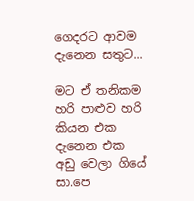ගෙදරට ආවම දැනෙන සතුට...

මට ඒ තනිකම හරි පාළුව හරි කියන එක දැනෙන එක අඩු වෙලා ගියේ සා.පෙ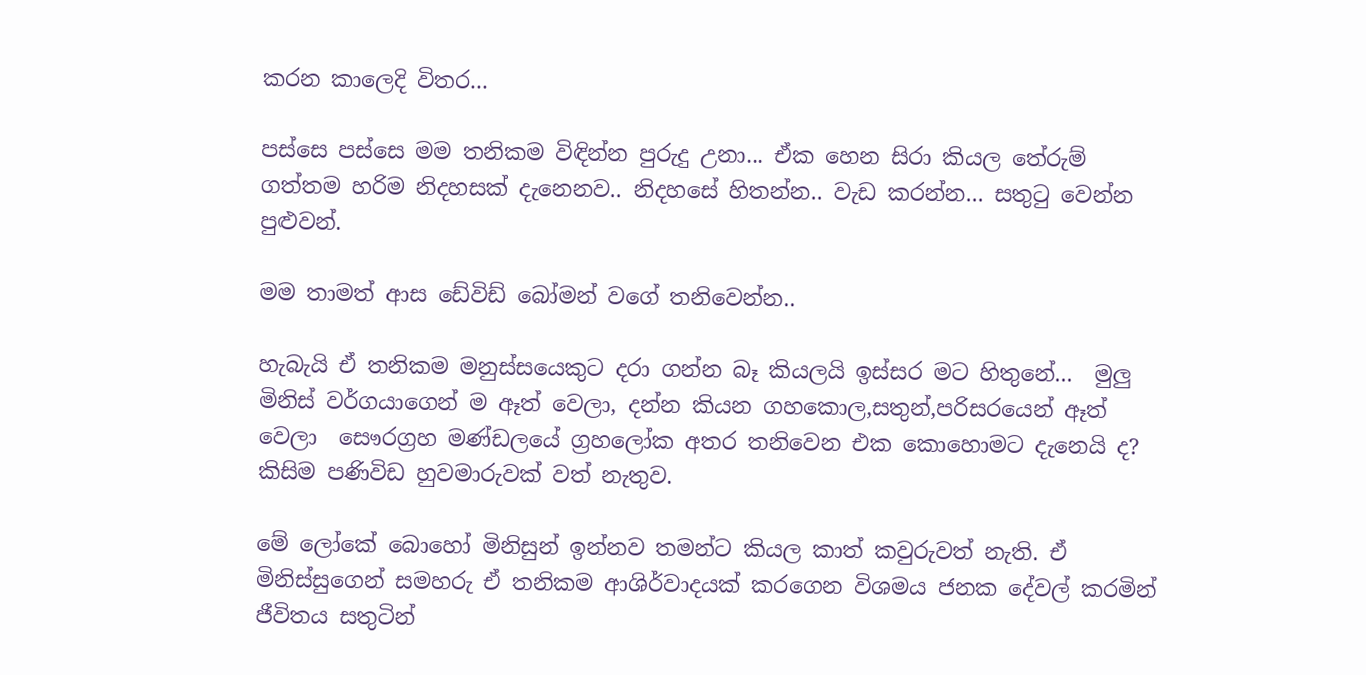කරන කාලෙදි විතර...

පස්සෙ පස්සෙ මම තනිකම විඳින්න පුරුදු උනා... ඒක හෙන සිරා කියල තේරුම් ගත්තම හරිම නිදහසක් දැනෙනව.. නිදහසේ හිතන්න.. වැඩ කරන්න... සතුටු වෙන්න පුළුවන්.

මම තාමත් ආස ඩේවිඩ් බෝමන් වගේ තනිවෙන්න..

හැබැයි ඒ තනිකම මනුස්සයෙකුට දරා ගන්න බෑ කියලයි ඉස්සර මට හිතුනේ...  මුලු මිනිස් වර්ගයාගෙන් ම ඈත් වෙලා, දන්න කියන ගහකොල,සතුන්,පරිසරයෙන් ඈත් වෙලා  සෞරග්‍රහ මණ්ඩලයේ ග්‍රහලෝක අතර තනිවෙන එක කොහොමට දැනෙයි ද? කිසිම පණිවිඩ හුවමාරුවක් වත් නැතුව.

මේ ලෝකේ බොහෝ මිනිසුන් ඉන්නව තමන්ට කියල කාත් කවුරුවත් නැති. ඒ මිනිස්සුගෙන් සමහරු ඒ තනිකම ආශිර්වාදයක් කරගෙන විශමය ජනක දේවල් කරමින් ජීවිතය සතුටින්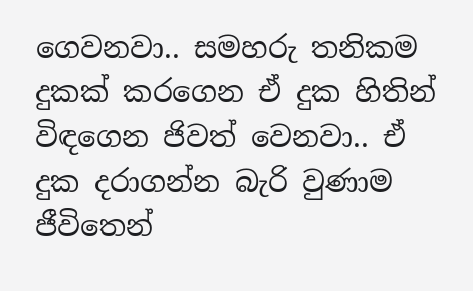ගෙවනවා.. සමහරු තනිකම දුකක් කරගෙන ඒ දුක හිතින් විඳගෙන ජිවත් වෙනවා.. ඒ දුක දරාගන්න බැරි වුණාම ජීවිතෙන්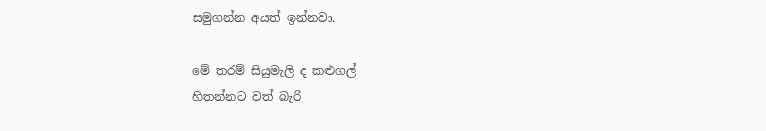සමුගන්න අයත් ඉන්නවා.

මේ තරම් සියුමැලි ද කළුගල්
හිතන්නට වත් බැරි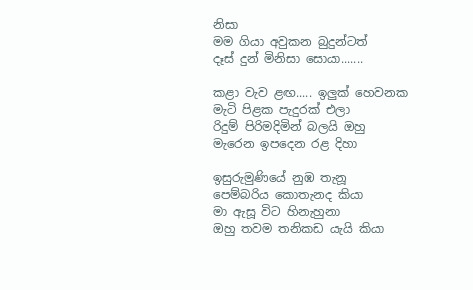නිසා
මම ගියා අවුකන බුදුන්ටත්
දෑස් දුන් මිනිසා සොයා.......

කළා වැව ළඟ..... ඉලුක් හෙවනක
මැටි පිළක පැදුරක් එලා
රිදුම් පිරිමදිමින් බලයි ඔහු
මැරෙන ඉපදෙන රළ දිහා

ඉසුරුමුණියේ නුඹ තැනූ
පෙම්බරිය කොතැනද කියා
මා ඇසූ විට හිනැහුනා
ඔහු තවම තනිකඩ යැයි කියා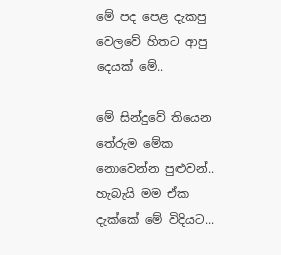මේ පද පෙළ දැකපු වෙලවේ හිතට ආපු දෙයක් මේ..

මේ සින්දුවේ තියෙන තේරුම මේක නොවෙන්න පුළුවන්.. හැබැයි මම ඒක දැක්කේ මේ විදියට...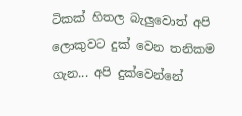ටිකක් හිතල බැලුවොත් අපි ලොකුවට දුක් වෙන තනිකම ගැන... අපි දුක්වෙන්නේ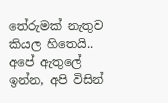තේරුමක් නැතුව කියල හිතෙයි.. අපේ ඇතුලේ ඉන්න, අපි විසින්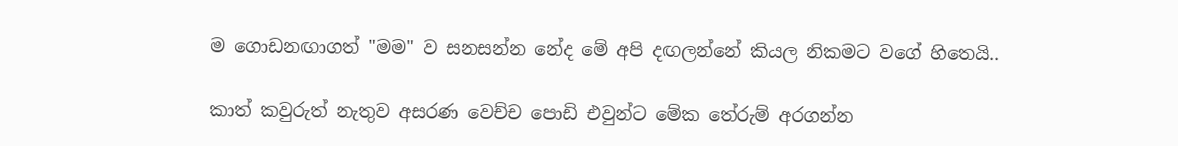ම ගොඩනඟාගත් "මම" ව සනසන්න නේද මේ අපි දඟලන්නේ කියල නිකමට වගේ හිතෙයි..

කාත් කවුරුත් නැතුව අසරණ වෙච්ච පොඩි එවුන්ට මේක තේරුම් අරගන්න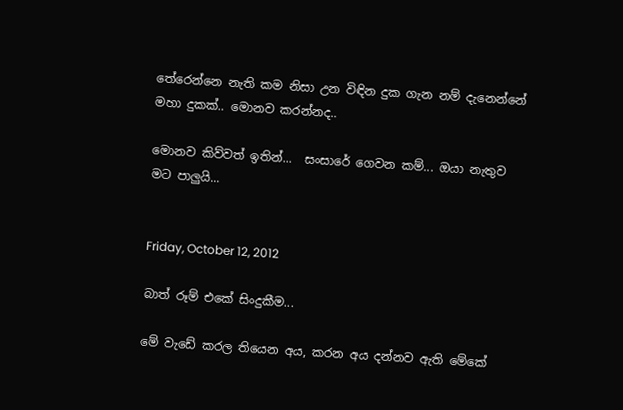තේරෙන්නෙ නැති කම නිසා උන විඳින දුක ගැන නම් දැනෙන්නේ මහා දුකක්.. මොනව කරන්නද..

මොනව කිව්වත් ඉතින්...  සංසාරේ ගෙවන කම්... ඔයා නැතුව මට පාලුයි...


Friday, October 12, 2012

බාත් රූම් එකේ සිංදුකීම...

මේ වැඩේ කරල තියෙන අය, කරන අය දන්නව ඇති මේකේ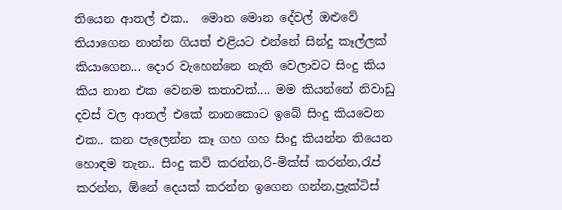තියෙන ආතල් එක..  මොන මොන දේවල් ඔළුවේ තියාගෙන නාන්න ගියත් එළියට එන්නේ සින්දු කෑල්ලක් කියාගෙන... දොර වැහෙන්නෙ නැති වෙලාවට සිංදු කිය කිය නාන එක වෙනම කතාවක්.... මම කියන්නේ නිවාඩු දවස් වල ආතල් එකේ නානකොට ඉබේ සිංදු කියවෙන එක.. කන පැලෙන්න කෑ ගහ ගහ සිංදු කියන්න තියෙන හොඳම තැන.. සිංදු කවි කරන්න,රි-මික්ස් කරන්න,රැප් කරන්න, ඕනේ දෙයක් කරන්න ඉගෙන ගන්න,ප්‍රැක්ටිස්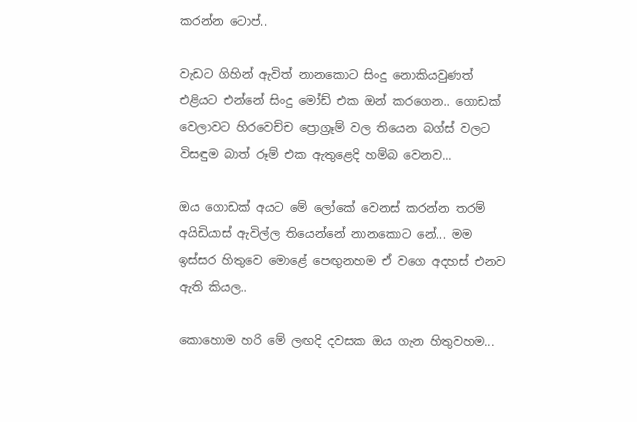කරන්න ටොප්..

වැඩට ගිහින් ඇවිත් නානකොට සිංදු නොකියවුණත් එළියට එන්නේ සිංදු මෝඩ් එක ඔන් කරගෙන.. ගොඩක් වෙලාවට හිරවෙච්ච ප්‍රොග්‍රෑම් වල තියෙන බග්ස් වලට විසඳුම බාත් රූම් එක ඇතුළෙදි හම්බ වෙනව...

ඔය ගොඩක් අයට මේ ලෝකේ වෙනස් කරන්න තරම් අයිඩියාස් ඇවිල්ල තියෙන්නේ නානකොට නේ... මම ඉස්සර හිතුවෙ මොළේ පෙඟුනහම ඒ වගෙ අදහස් එනව ඇති කියල..

කොහොම හරි මේ ලඟදි දවසක ඔය ගැන හිතුවහම...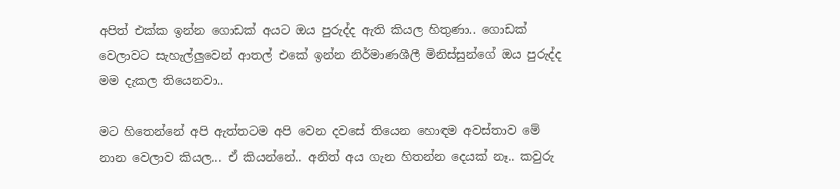අපිත් එක්ක ඉන්න ගොඩක් අයට ඔය පුරුද්ද ඇති කියල හිතුණා.. ගොඩක් වෙලාවට සැහැල්ලුවෙන් ආතල් එකේ ඉන්න නිර්මාණශීලී මිනිස්සුන්ගේ ඔය පුරුද්ද මම දැකල තියෙනවා..

මට හිතෙන්නේ අපි ඇත්තටම අපි වෙන දවසේ තියෙන හොඳම අවස්තාව මේ නාන වෙලාව කියල... ඒ කියන්නේ.. අනිත් අය ගැන හිතන්න දෙයක් නෑ.. කවුරු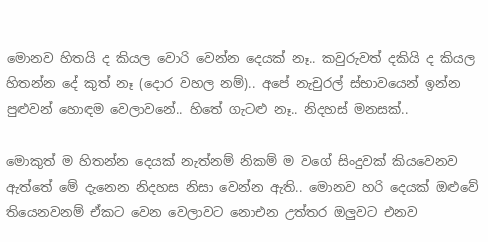මොනව හිතයි ද කියල වොරි වෙන්න දෙයක් නෑ.. කවුරුවත් දකියි ද කියල හිතන්න දේ කුත් නෑ (දොර වහල නම්).. අපේ නැචුරල් ස්භාවයෙන් ඉන්න පුළුවන් හොඳම වෙලාවනේ.. හිතේ ගැටළු නෑ.. නිදහස් මනසක්..

මොකුත් ම හිතන්න දෙයක් නැත්නම් නිකම් ම වගේ සිංදුවක් කියවෙනව ඇත්තේ මේ දැනෙන නිදහස නිසා වෙන්න ඇති.. මොනව හරි දෙයක් ඔළුවේ තියෙනවනම් ඒකට වෙන වෙලාවට නොඑන උත්තර ඔලුවට එනව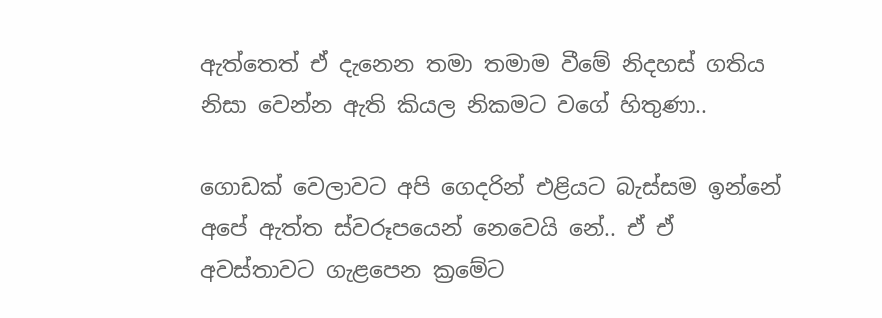ඇත්තෙත් ඒ දැනෙන තමා තමාම වීමේ නිදහස් ගතිය නිසා වෙන්න ඇති කියල නිකමට වගේ හිතුණා..

ගොඩක් වෙලාවට අපි ගෙදරින් එළියට බැස්සම ඉන්නේ අපේ ඇත්ත ස්වරූපයෙන් නෙවෙයි නේ.. ඒ ඒ අවස්තාවට ගැළපෙන ක්‍රමේට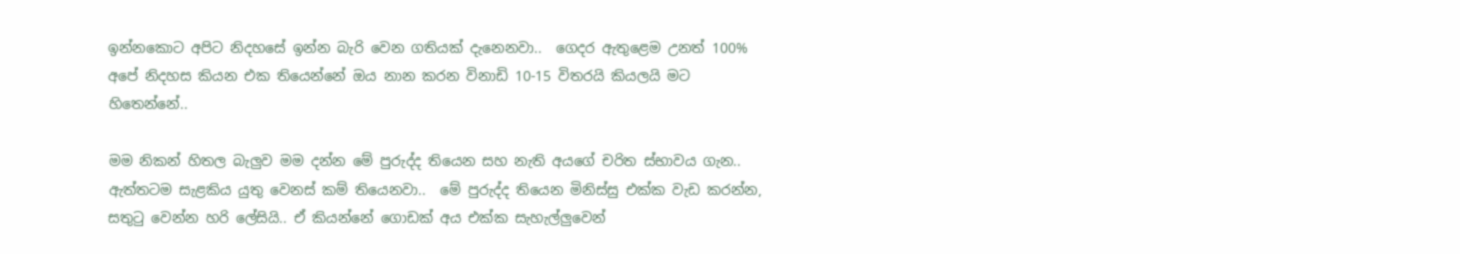ඉන්නකොට අපිට නිදහසේ ඉන්න බැරි වෙන ගතියක් දැනෙනවා..  ගෙදර ඇතුළෙම උනත් 100% අපේ නිදහස කියන එක තියෙන්නේ ඔය නාන කරන විනාඩි 10-15 විතරයි කියලයි මට හිතෙන්නේ..

මම නිකන් හිතල බැලුව මම දන්න මේ පුරුද්ද තියෙන සහ නැති අයගේ චරිත ස්භාවය ගැන.. ඇත්තටම සැළකිය යුතු වෙනස් කම් තියෙනවා..  මේ පුරුද්ද තියෙන මිනිස්සු එක්ක වැඩ කරන්න, සතුටු වෙන්න හරි ලේසියි.. ඒ කියන්නේ ගොඩක් අය එක්ක සැහැල්ලුවෙන්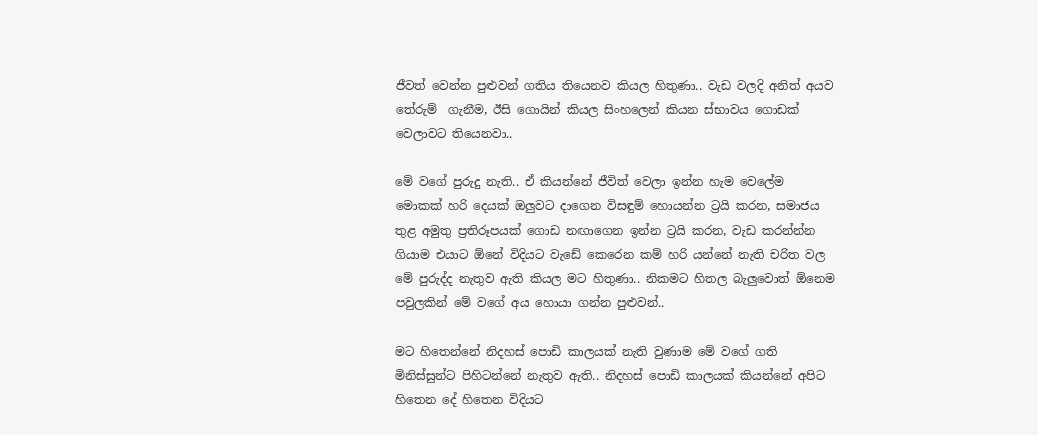ජීවත් වෙන්න පුළුවන් ගතිය තියෙනව කියල හිතුණා.. වැඩ වලදි අනිත් අයව තේරුම්  ගැනීම, ඊසි ගොයින් කියල සිංහලෙන් කියන ස්භාවය ගොඩක් වෙලාවට තියෙනවා..

මේ වගේ පුරුදු නැති.. ඒ කියන්නේ ජීවිත් වෙලා ඉන්න හැම වෙලේම මොකක් හරි දෙයක් ඔලුවට දාගෙන විසඳුම් හොයන්න ට්‍රයි කරන, සමාජය තුළ අමුතු ප්‍රතිරූපයක් ගොඩ නඟාගෙන ඉන්න ට්‍රයි කරන, වැඩ කරන්න්න ගියාම එයාට ඕනේ විදියට වැඩේ කෙරෙන කම් හරි යන්නේ නැති චරිත වල මේ පුරුද්ද නැතුව ඇති කියල මට හිතුණා.. නිකමට හිතල බැලුවොත් ඕනෙම පවුලකින් මේ වගේ අය හොයා ගන්න පුළුවන්..

මට හිතෙන්නේ නිදහස් පොඩි කාලයක් නැති වුණාම මේ වගේ ගති මිනිස්සුන්ට පිහිටන්නේ නැතුව ඇති.. නිදහස් පොඩි කාලයක් කියන්නේ අපිට හිතෙන දේ හිතෙන විදියට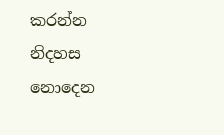කරන්න නිදහස නොදෙන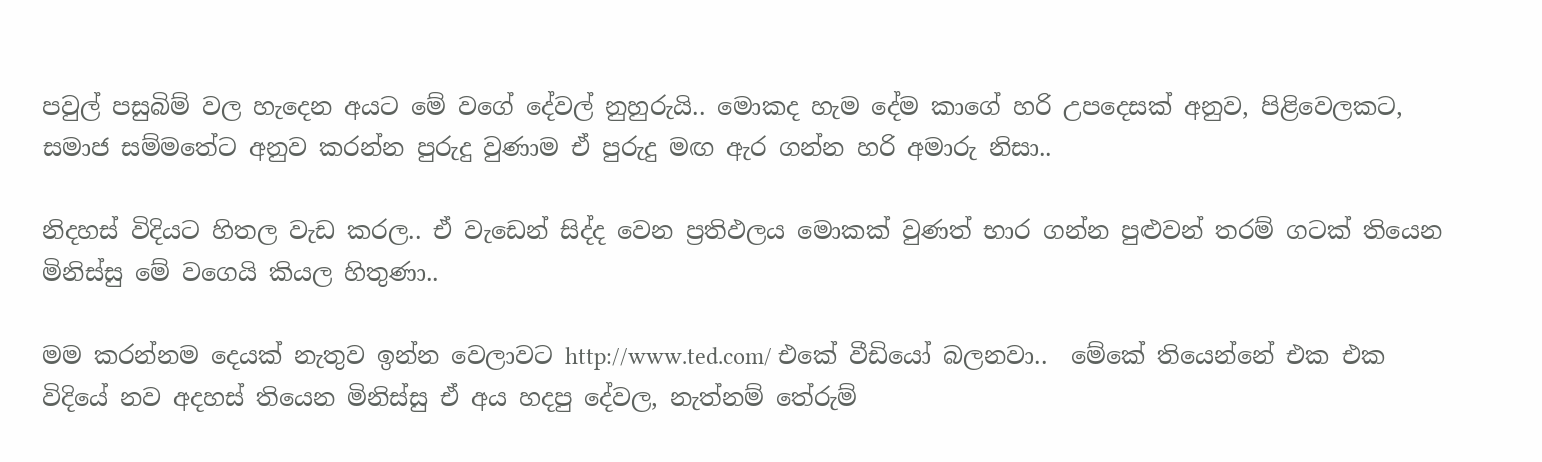පවුල් පසුබිම් වල හැදෙන අයට මේ වගේ දේවල් නුහුරුයි.. මොකද හැම දේම කාගේ හරි උපදෙසක් අනුව, පිළිවෙලකට, සමාජ සම්මතේට අනුව කරන්න පුරුදු වුණාම ඒ පුරුදු මඟ ඇර ගන්න හරි අමාරු නිසා..

නිදහස් විදියට හිතල වැඩ කරල.. ඒ වැඩෙන් සිද්ද වෙන ප්‍රතිඵලය මොකක් වුණත් භාර ගන්න පුළුවන් තරම් ගටක් තියෙන මිනිස්සු මේ වගෙයි කියල හිතුණා..

මම කරන්නම දෙයක් නැතුව ඉන්න වෙලාවට http://www.ted.com/ එකේ වීඩියෝ බලනවා..  මේකේ තියෙන්නේ එක එක විදියේ නව අදහස් තියෙන මිනිස්සු ඒ අය හදපු දේවල, නැත්නම් තේරුම්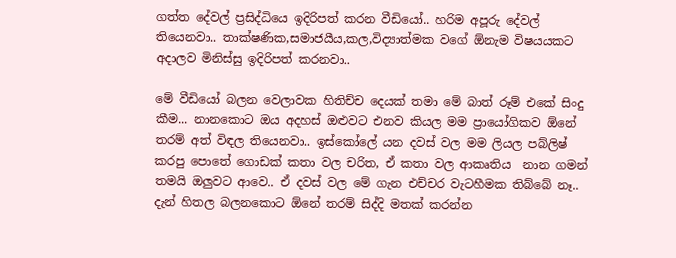ගත්ත දේවල් ප්‍රසිද්ධියෙ ඉදිරිපත් කරන වීඩියෝ.. හරිම අපූරු දේවල් තියෙනවා.. තාක්ෂණික,සමාජයීය,කල,විද්‍යාත්මක වගේ ඕනැම විෂයයකට අදාලව මිනිස්සු ඉදිරිපත් කරනවා..

මේ වීඩියෝ බලන වෙලාවක හිතිච්ච දෙයක් තමා මේ බාත් රූම් එකේ සිංදු කීම... නානකොට ඔය අදහස් ඔළුවට එනව කියල මම ප්‍රායෝගිකව ඕනේ තරම් අත් විඳල තියෙනවා.. ඉස්කෝලේ යන දවස් වල මම ලියල පබ්ලිෂ් කරපු පොතේ ගොඩක් කතා වල චරිත, ඒ කතා වල ආකෘතිය  නාන ගමන්  තමයි ඔලුවට ආවෙ.. ඒ දවස් වල මේ ගැන එච්චර වැටහීමක තිබ්බේ නෑ.. දැන් හිතල බලනකොට ඕනේ තරම් සිද්දි මතක් කරන්න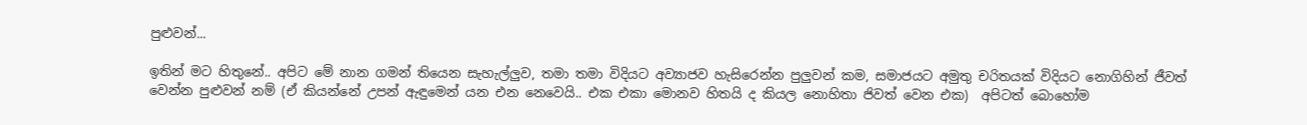පුළුවන්...

ඉතින් මට හිතුනේ.. අපිට මේ නාන ගමන් තියෙන සැහැල්ලුව, තමා තමා විදියට අව්‍යාජව හැසිරෙන්න පුලුවන් කම, සමාජයට අමුතු චරිතයක් විදියට නොගිහින් ජීවත් වෙන්න පුළුවන් නම් (ඒ කියන්නේ උපන් ඇඳුමෙන් යන එන නෙවෙයි.. එක එකා මොනව හිතයි ද කියල නොහිතා ජිවත් වෙන එක)  අපිටත් බොහෝම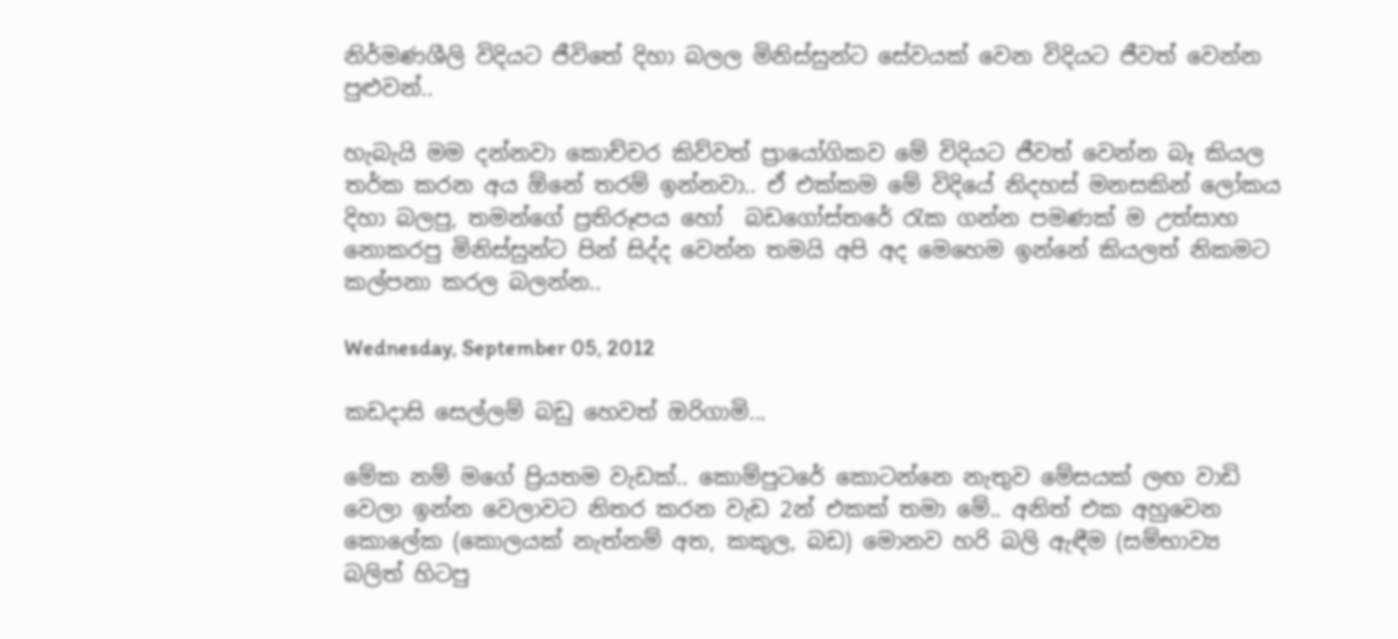නිර්මණශීලි විදියට ජීවිතේ දිහා බලල මිනිස්සුන්ට සේවයක් වෙන විදියට ජීවත් වෙන්න පුළුවන්..

හැබැයි මම දන්නවා කොච්චර කිව්වත් ප්‍රායෝගිකව මේ විදියට ජීවත් වෙන්න බෑ කියල තර්ක කරන අය ඕනේ තරම් ඉන්නවා.. ඒ එක්කම මේ විදියේ නිදහස් මනසකින් ලෝකය දිහා බලපු, තමන්ගේ ප්‍රතිරූපය හෝ  බඩගෝස්තරේ රැක ගන්න පමණක් ම උත්සාහ නොකරපු මිනිස්සුන්ට පින් සිද්ද වෙන්න තමයි අපි අද මෙහෙම ඉන්නේ කියලත් නිකමට කල්පනා කරල බලන්න..

Wednesday, September 05, 2012

කඩදාසි සෙල්ලම් බඩු හෙවත් ඔරිගාමි...

මේක නම් මගේ ප්‍රියතම වැඩක්.. කොම්පුටරේ කොටන්නෙ නැතුව මේසයක් ලඟ වාඩි වෙලා ඉන්න වෙලාවට නිතර කරන වැඩ 2න් එකක් තමා මේ.. අනිත් එක අහුවෙන කොලේක (කොලයක් නැත්නම් අත, කකුල, බඩ) මොනව හරි බලි ඇඳීම (සම්භාව්‍ය බලිත් හිටපු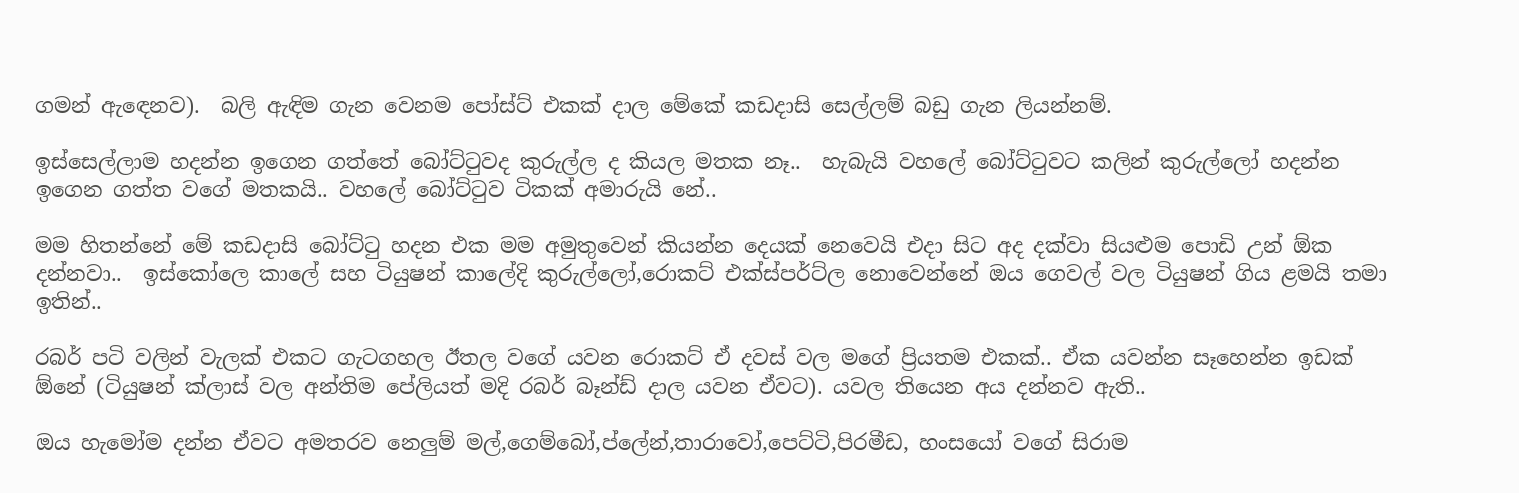ගමන් ඇඳෙනව).  බලි ඇඳිම ගැන වෙනම පෝස්ට් එකක් දාල මේකේ කඩදාසි සෙල්ලම් බඩු ගැන ලියන්නම්.

ඉස්සෙල්ලාම හදන්න ඉගෙන ගත්තේ බෝට්ටුවද කුරුල්ල ද කියල මතක නෑ..  හැබැයි වහලේ බෝට්ටුවට කලින් කුරුල්ලෝ හදන්න ඉගෙන ගත්ත වගේ මතකයි.. වහලේ බෝට්ටුව ටිකක් අමාරුයි නේ..

මම හිතන්නේ මේ කඩදාසි බෝට්ටු හදන එක මම අමුතුවෙන් කියන්න දෙයක් නෙවෙයි එදා සිට අද දක්වා සියළුම පොඩි උන් ඕක දන්නවා..  ඉස්කෝලෙ කාලේ සහ ටියුෂන් කාලේදි කුරුල්ලෝ,රොකට් එක්ස්පර්ට්ල නොවෙන්නේ ඔය ගෙවල් වල ටියුෂන් ගිය ළමයි තමා ඉතින්..

රබර් පටි වලින් වැලක් එකට ගැටගහල ඊතල වගේ යවන රොකට් ඒ දවස් වල මගේ ප්‍රියතම එකක්.. ඒක යවන්න සෑහෙන්න ඉඩක් ඕනේ (ටියුෂන් ක්ලාස් වල අන්තිම පේලියත් මදි රබර් බෑන්ඩ් දාල යවන ඒවට). යවල තියෙන අය දන්නව ඇති..

ඔය හැමෝම දන්න ඒවට අමතරව නෙලුම් මල්,ගෙම්බෝ,ප්ලේන්,තාරාවෝ,පෙට්ටි,පිරමීඩ, හංසයෝ වගේ සිරාම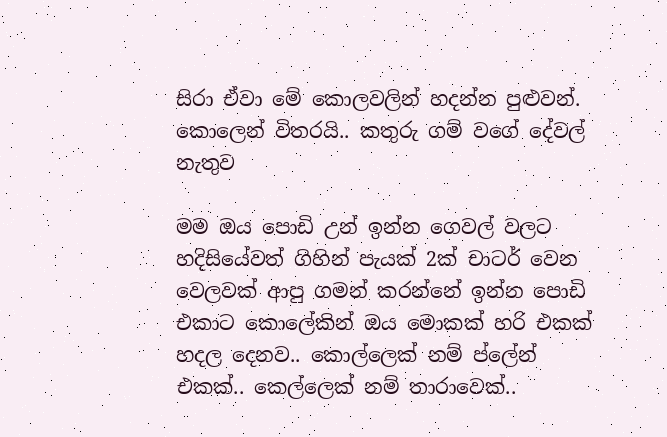සිරා ඒවා මේ කොලවලින් හදන්න පුළුවන්. කොලෙන් විතරයි.. කතුරු ගම් වගේ දේවල් නැතුව

මම ඔය පොඩි උන් ඉන්න ගෙවල් වලට හදිසියේවත් ගිහින් පැයක් 2ක් චාටර් වෙන වෙලවක් ආපු ගමන් කරන්නේ ඉන්න පොඩි එකාට කොලේකින් ඔය මොකක් හරි එකක් හදල දෙනව.. කොල්ලෙක් නම් ප්ලේන් එකක්.. කෙල්ලෙක් නම් තාරාවෙක්..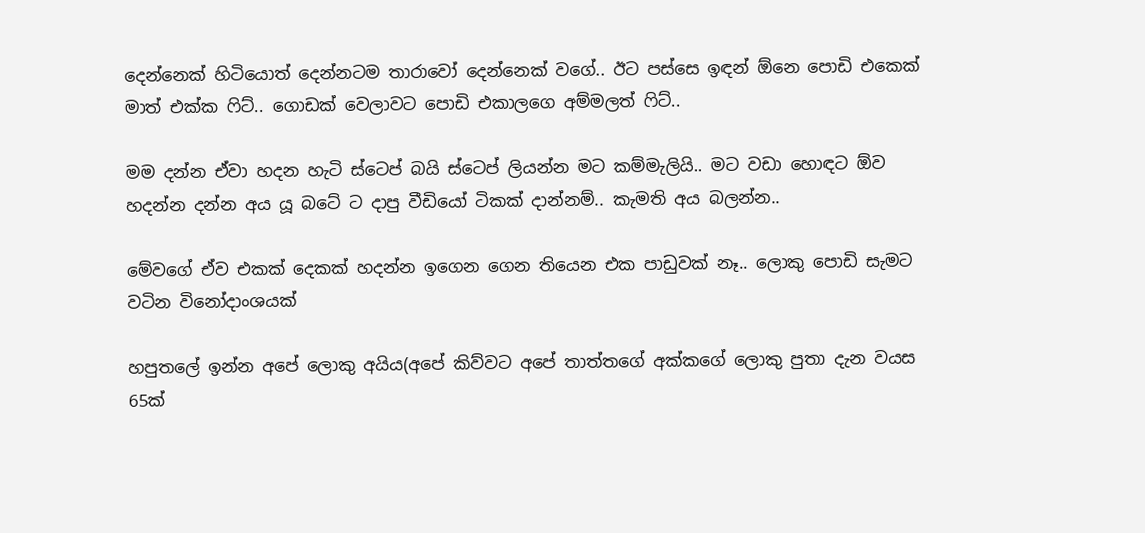දෙන්නෙක් හිටියොත් දෙන්නටම තාරාවෝ දෙන්නෙක් වගේ.. ඊට පස්සෙ ඉඳන් ඕනෙ පොඩි එකෙක් මාත් එක්ක ෆිට්.. ගොඩක් වෙලාවට පොඩි එකාලගෙ අම්මලත් ෆිට්..

මම දන්න ඒවා හදන හැටි ස්ටෙප් බයි ස්ටෙප් ලියන්න මට කම්මැලියි.. මට වඩා හොඳට ඕව හදන්න දන්න අය යූ බටේ ට දාපු වීඩියෝ ටිකක් දාන්නම්.. කැමති අය බලන්න..

මේවගේ ඒව එකක් දෙකක් හදන්න ඉගෙන ගෙන තියෙන එක පාඩුවක් නෑ.. ලොකු පොඩි සැමට වටින විනෝදාංශයක්

හපුතලේ ඉන්න අපේ ලොකු අයිය(අපේ කිව්වට අපේ තාත්තගේ අක්කගේ ලොකු පුතා දැන වයස 65ක්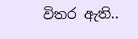විතර ඇති..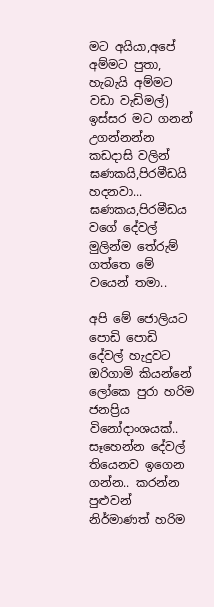මට අයියා,අපේ අම්මට පුතා, හැබැයි අම්මට වඩා වැඩිමල්) ඉස්සර මට ගනන් උගන්නන්න කඩදාසි වලින් ඝණකයි,පිරමීඩයි හදනවා... ඝණකය,පිරමීඩය වගේ දේවල් මුලින්ම තේරුම් ගත්තෙ මේ වයෙන් තමා..

අපි මේ ජොලියට පොඩි පොඩි දේවල් හැදුවට ඔරිගාමි කියන්නේ ලෝකෙ පුරා හරිම ජනප්‍රිය විනෝදාංශයක්.. සෑහෙන්න දේවල් තියෙනව ඉගෙන ගන්න.. කරන්න පුළුවන් නිර්මාණත් හරිම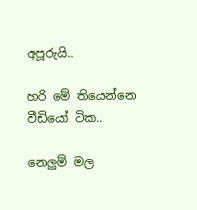අපූරුයි..

හරි මේ තියෙන්නෙ වීඩියෝ ටික..

නෙලුම් මල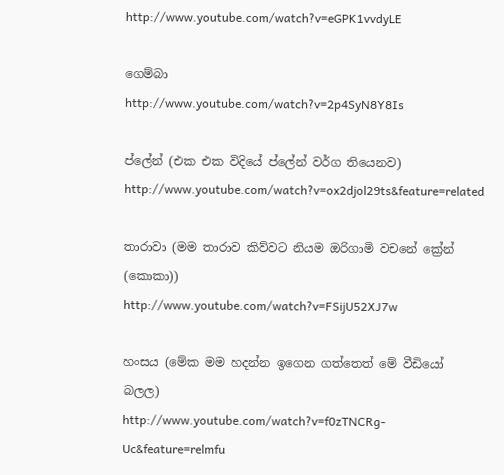http://www.youtube.com/watch?v=eGPK1vvdyLE

ගෙම්බා
http://www.youtube.com/watch?v=2p4SyN8Y8Is

ප්ලේන් (එක එක විදියේ ප්ලේන් වර්ග තියෙනව)
http://www.youtube.com/watch?v=ox2djol29ts&feature=related

තාරාවා (මම තාරාව කිව්වට නියම ඔරිගාමි වචනේ ක්‍රේන් (කොකා))
http://www.youtube.com/watch?v=FSijU52XJ7w

හංසය (මේක මම හදන්න ඉගෙන ගත්තෙත් මේ වීඩියෝ බලල)
http://www.youtube.com/watch?v=f0zTNCRg-Uc&feature=relmfu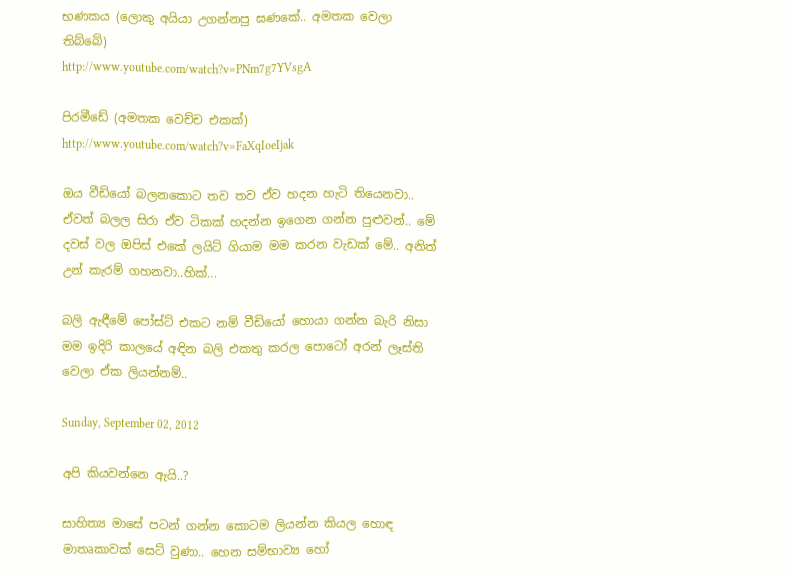භණකය (ලොකු අයියා උගන්නපු ඝණකේ.. අමතක වෙලා තිබ්බේ)
http://www.youtube.com/watch?v=PNm7g7YVsgA

පිරමීඩේ (අමතක වෙච්ච එකක්)
http://www.youtube.com/watch?v=FaXqIoeIjak

ඔය වීඩියෝ බලනකොට තව තව ඒව හදන හැටි තියෙනවා.. ඒවත් බලල සිරා ඒව ටිකක් හදන්න ඉගෙන ගන්න පුළුවන්.. මේ දවස් වල ඔපිස් එකේ ලයිට් ගියාම මම කරන වැඩක් මේ.. අනිත් උන් කැරම් ගහනවා..හික්...

බලි ඇඳීමේ පෝස්ට් එකට නම් වීඩියෝ හොයා ගන්න බැරි නිසා මම ඉදිරි කාලයේ අඳින බලි එකතු කරල පොටෝ අරන් ලෑස්ති වෙලා ඒක ලියන්නම්..

Sunday, September 02, 2012

අපි කියවන්නෙ ඇයි..?

සාහිත්‍ය මාසේ පටන් ගන්න කොටම ලියන්න කියල හොඳ මාතෘකාවක් සෙට් වුණා.. හෙන සම්භාව්‍ය හෝ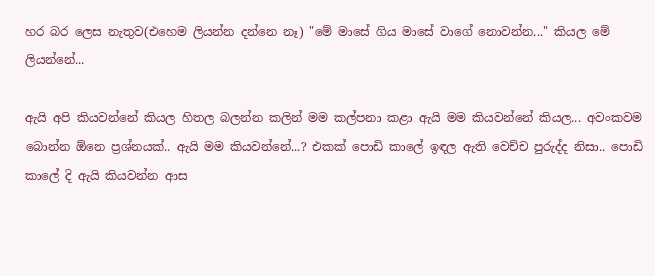හර බර ලෙස නැතුව(එහෙම ලියන්න දන්නෙ නෑ) "මේ මාසේ ගිය මාසේ වාගේ නොවන්න..." කියල මේ ලියන්නේ...

ඇයි අපි කියවන්නේ කියල හිතල බලන්න කලින් මම කල්පනා කළා ඇයි මම කියවන්නේ කියල... අවංකවම බොන්න ඕනෙ ප්‍රශ්නයක්.. ඇයි මම කියවන්නේ...? එකක් පොඩි කාලේ ඉඳල ඇති වෙච්ච පුරුද්ද නිසා.. පොඩි කාලේ දි ඇයි කියවන්න ආස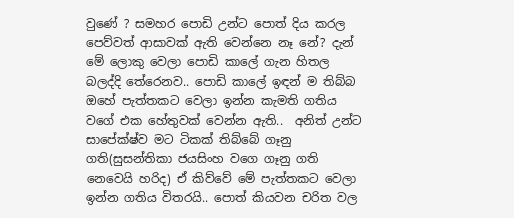වුණේ ? සමහර පොඩි උන්ට පොත් දිය කරල පෙව්වත් ආසාවක් ඇති වෙන්නෙ නෑ නේ? දැන් මේ ලොකු වෙලා පොඩි කාලේ ගැන හිතල බලද්දි තේරෙනව.. පොඩි කාලේ ඉඳන් ම තිබ්බ ඔහේ පැත්තකට වෙලා ඉන්න කැමති ගතිය වගේ එක හේතුවක් වෙන්න ඇති..  අනිත් උන්ට සාපේක්ෂ්ව මට ටිකක් තිබ්බේ ගෑනු ගති(සුසන්තිකා ජයසිංහ වගෙ ගෑනු ගති නෙවෙයි හරිද) ඒ කිව්වේ මේ පැත්තකට වෙලා ඉන්න ගතිය විතරයි.. පොත් කියවන චරිත වල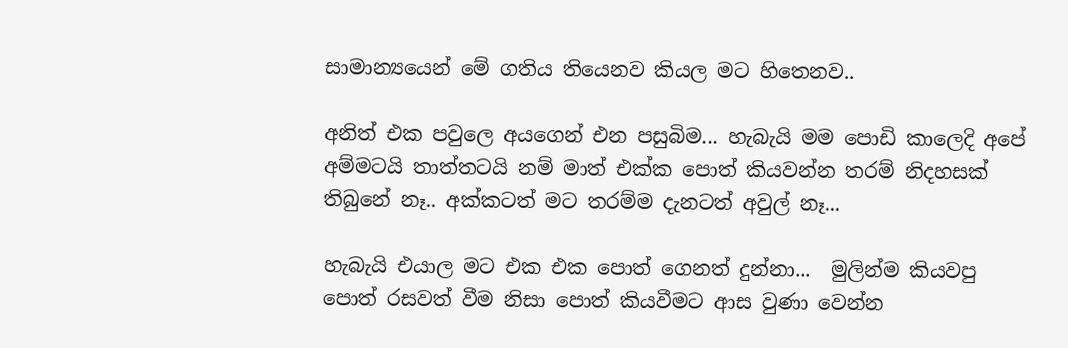සාමාන්‍යයෙන් මේ ගතිය තියෙනව කියල මට හිතෙනව..

අනිත් එක පවුලෙ අයගෙන් එන පසුබිම... හැබැයි මම පොඩි කාලෙදි අපේ අම්මටයි තාත්තටයි නම් මාත් එක්ක පොත් කියවන්න තරම් නිදහසක් තිබුනේ නෑ.. අක්කටත් මට තරම්ම දැනටත් අවුල් නෑ...

හැබැයි එයාල මට එක එක පොත් ගෙනත් දුන්නා...  මුලින්ම කියවපු පොත් රසවත් වීම නිසා පොත් කියවීමට ආස වුණා වෙන්න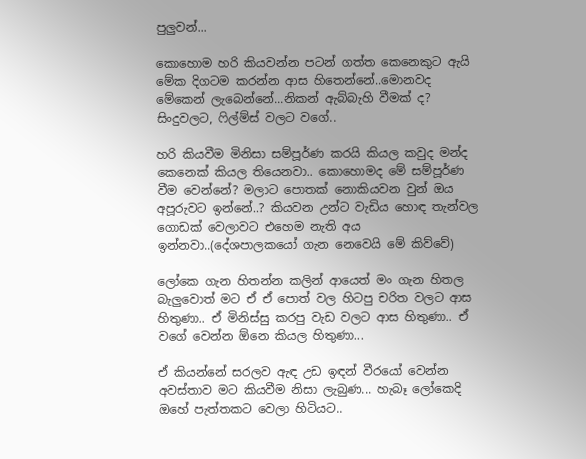පුලුවන්...

කොහොම හරි කියවන්න පටන් ගත්ත කෙනෙකුට ඇයි මේක දිගටම කරන්න ආස හිතෙන්නේ..මොනවද මේකෙන් ලැබෙන්නේ...නිකන් ඇබ්බැහි වීමක් ද?  සිංදුවලට, ෆිල්ම්ස් වලට වගේ..

හරි කියවීම මිනිසා සම්පූර්ණ කරයි කියල කවුද මන්ද කෙනෙක් කියල තියෙනවා.. කොහොමද මේ සම්පූර්ණ වීම වෙන්නේ? මලාට පොතක් නොකියවන වුන් ඔය අපූරුවට ඉන්නේ..? කියවන උන්ට වැඩිය හොඳ තැන්වල ගොඩක් වෙලාවට එහෙම නැති අය ඉන්නවා..(දේශපාලකයෝ ගැන නෙවෙයි මේ කිව්වේ)

ලෝකෙ ගැන හිතන්න කලින් ආයෙත් මං ගැන හිතල බැලුවොත් මට ඒ ඒ පොත් වල හිටපු චරිත වලට ආස හිතුණා.. ඒ මිනිස්සු කරපු වැඩ වලට ආස හිතුණා.. ඒ වගේ වෙන්න ඕනෙ කියල හිතුණා...

ඒ කියන්නේ සරලව ඇඳ උඩ ඉඳන් වීරයෝ වෙන්න අවස්තාව මට කියවීම නිසා ලැබුණ... හැබෑ ලෝකෙදි ඔහේ පැත්තකට වෙලා හිටියට..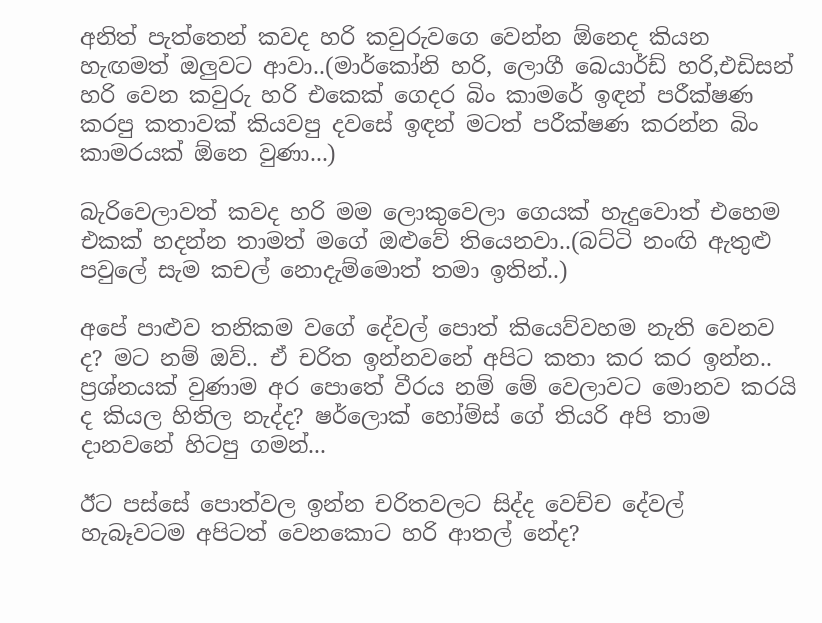අනිත් පැත්තෙන් කවද හරි කවුරුවගෙ වෙන්න ඕනෙද කියන හැඟමත් ඔලුවට ආවා..(මාර්කෝනි හරි, ලොගී බෙයාර්ඩ් හරි,එඩිසන් හරි වෙන කවුරු හරි එකෙක් ගෙදර බිං කාමරේ ඉඳන් පරීක්ෂණ කරපු කතාවක් කියවපු දවසේ ඉඳන් මටත් පරීක්ෂණ කරන්න බිං කාමරයක් ඕනෙ වුණා...)

බැරිවෙලාවත් කවද හරි මම ලොකුවෙලා ගෙයක් හැදුවොත් එහෙම එකක් හදන්න තාමත් මගේ ඔළුවේ තියෙනවා..(බට්ටි නංඟි ඇතුළු පවුලේ සැම කචල් නොදැම්මොත් තමා ඉතින්..)

අපේ පාළුව තනිකම වගේ දේවල් පොත් කියෙව්වහම නැති වෙනව ද? මට නම් ඔව්.. ඒ චරිත ඉන්නවනේ අපිට කතා කර කර ඉන්න.. ප්‍රශ්නයක් වුණාම අර පොතේ වීරය නම් මේ වෙලාවට මොනව කරයි ද කියල හිතිල නැද්ද? ෂර්ලොක් හෝම්ස් ගේ තියරි අපි තාම දානවනේ හිටපු ගමන්...

ඊට පස්සේ පොත්වල ඉන්න චරිතවලට සිද්ද වෙච්ච දේවල් හැබෑවටම අපිටත් වෙනකොට හරි ආතල් නේද?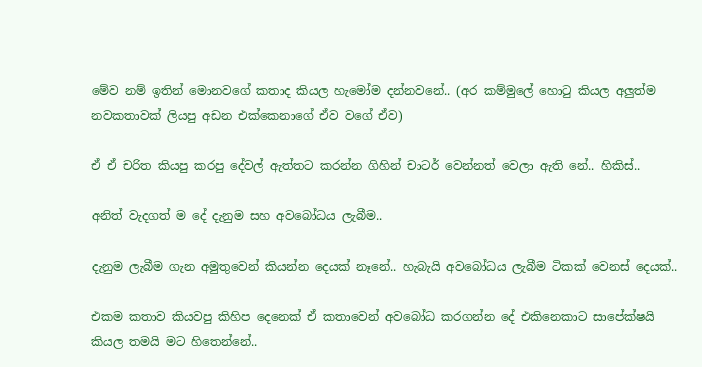මේව නම් ඉතින් මොනවගේ කතාද කියල හැමෝම දන්නවනේ.. (අර කම්මුලේ හොටු කියල අලුත්ම නවකතාවක් ලියපු අඩන එක්කෙනාගේ ඒව වගේ ඒව)

ඒ ඒ චරිත කියපු කරපු දේවල් ඇත්තට කරන්න ගිහින් චාටර් වෙන්නත් වෙලා ඇති නේ.. හිකිස්..

අනිත් වැදගත් ම දේ දැනුම සහ අවබෝධය ලැබීම..

දැනුම ලැබීම ගැන අමුතුවෙන් කියන්න දෙයක් නෑනේ.. හැබැයි අවබෝධය ලැබීම ටිකක් වෙනස් දෙයක්..

එකම කතාව කියවපු කිහිප දෙනෙක් ඒ කතාවෙන් අවබෝධ කරගන්න දේ එකිනෙකාට සාපේක්ෂයි කියල තමයි මට හිතෙන්නේ..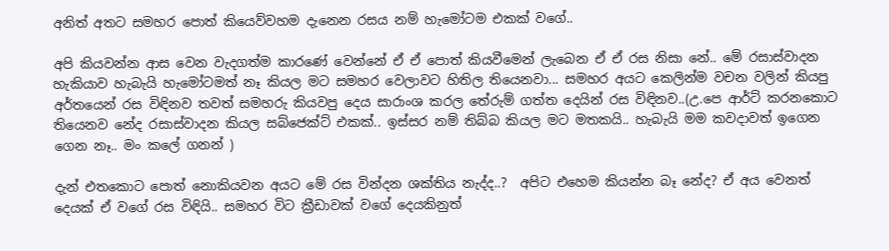අනිත් අතට සමහර පොත් කියෙව්වහම දැනෙන රසය නම් හැමෝටම එකක් වගේ..

අපි කියවන්න ආස වෙන වැදගත්ම කාරණේ වෙන්නේ ඒ ඒ පොත් කියවීමෙන් ලැබෙන ඒ ඒ රස නිසා නේ.. මේ රසාස්වාදන හැකියාව හැබැයි හැමෝටමත් නෑ කියල මට සමහර වෙලාවට හිතිල තියෙනවා... සමහර අයට කෙලින්ම වචන වලින් කියපු අර්තයෙන් රස විඳිනව තවත් සමහරු කියවපු දෙය සාරාංශ කරල තේරුම් ගත්ත දෙයින් රස විඳිනව..(උ.පෙ ආර්ට් කරනකොට තියෙනව නේද රසාස්වාදන කියල සබ්ජෙක්ට් එකක්.. ඉස්සර නම් තිබ්බ කියල මට මතකයි.. හැබැයි මම කවදාවත් ඉගෙන ගෙන නෑ.. මං කලේ ගනන් )

දැන් එතකොට පොත් නොකියවන අයට මේ රස වින්දන ශක්තිය නැද්ද..?  අපිට එහෙම කියන්න බෑ නේද? ඒ අය වෙනත් දෙයක් ඒ වගේ රස විඳියි.. සමහර විට ක්‍රීඩාවක් වගේ දෙයකිනුත්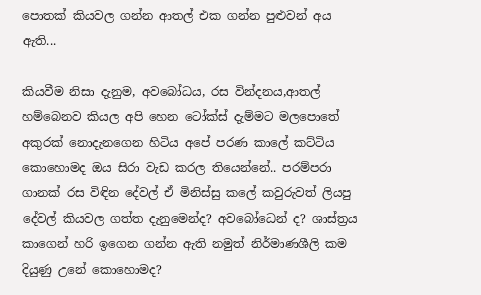පොතක් කියවල ගන්න ආතල් එක ගන්න පුළුවන් අය ඇති...

කියවීම නිසා දැනුම, අවබෝධය, රස වින්දනය,ආතල් හම්බෙනව කියල අපි හෙන ටෝක්ස් දැම්මට මලපොතේ අකුරක් නොදැනගෙන හිටිය අපේ පරණ කාලේ කට්ටිය කොහොමද ඔය සිරා වැඩ කරල තියෙන්නේ.. පරම්පරා ගානක් රස විඳින දේවල් ඒ මිනිස්සු කලේ කවුරුවත් ලියපු දේවල් කියවල ගත්ත දැනුමෙන්ද? අවබෝධෙන් ද? ශාස්ත්‍රය කාගෙන් හරි ඉගෙන ගන්න ඇති නමුත් නිර්මාණශීලි කම දියුණු උනේ කොහොමද?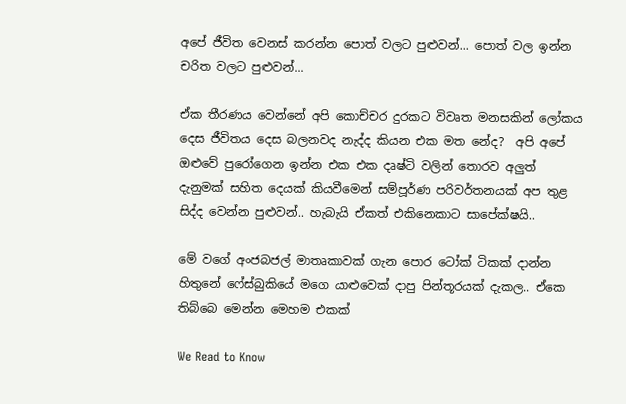අපේ ජීවිත වෙනස් කරන්න පොත් වලට පුළුවන්... පොත් වල ඉන්න චරිත වලට පුළුවන්...

ඒක තීරණය වෙන්නේ අපි කොච්චර දුරකට විවෘත මනසකින් ලෝකය දෙස ජීවිතය දෙස බලනවද නැද්ද කියන එක මත නේද?  අපි අපේ ඔළුවේ පුරෝගෙන ඉන්න එක එක දෘෂ්ටි වලින් තොරව අලුත් දැනුමක් සහිත දෙයක් කියවීමෙන් සම්පූර්ණ පරිවර්තනයක් අප තුළ සිද්ද වෙන්න පුළුවන්.. හැබැයි ඒකත් එකිනෙකාට සාපේක්ෂයි..

මේ වගේ අංජබජල් මාතෘකාවක් ගැන පොර ටෝක් ටිකක් දාන්න හිතුනේ ෆේස්බුකියේ මගෙ යාළුවෙක් දාපු පින්තූරයක් දැකල.. ඒකෙ තිබ්බෙ මෙන්න මෙහම එකක්

We Read to Know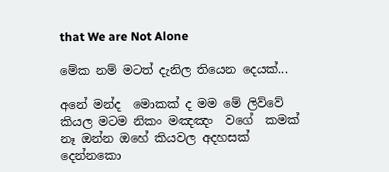that We are Not Alone

මේක නම් මටත් දැනිල තියෙන දෙයක්...

අනේ මන්ද  මොකක් ද මම මේ ලිව්වේ කියල මටම නිකං මඤඤං  වගේ  කමක් නෑ ඔන්න ඔහේ කියවල අදහසක් දෙන්නකො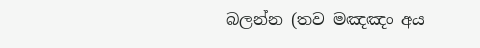බලන්න (තව මඤඤං අය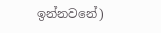ඉන්නවනේ)